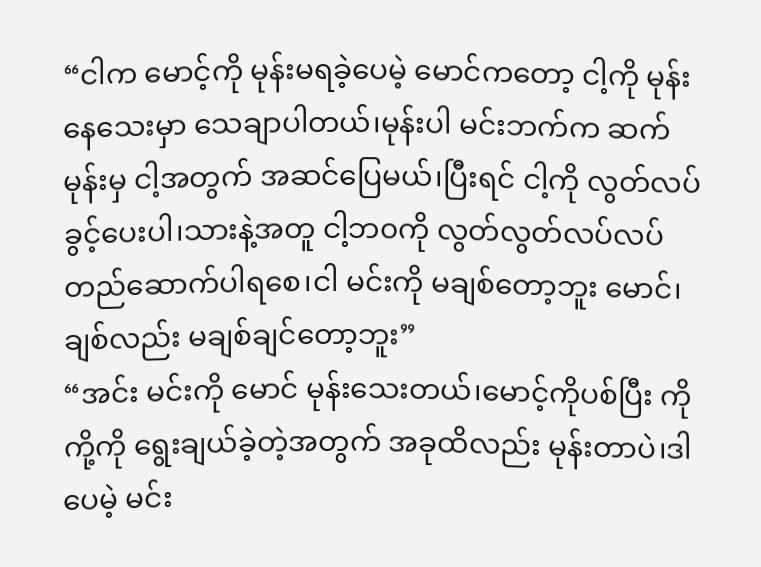“ငါက မောင့်ကို မုန်းမရခဲ့ပေမဲ့ မောင်ကတော့ ငါ့ကို မုန်းနေသေးမှာ သေချာပါတယ်၊မုန်းပါ မင်းဘက်က ဆက်မုန်းမှ ငါ့အတွက် အဆင်ပြေမယ်၊ပြီးရင် ငါ့ကို လွတ်လပ်ခွင့်ပေးပါ၊သားနဲ့အတူ ငါ့ဘ၀ကို လွတ်လွတ်လပ်လပ် တည်ဆောက်ပါရစေ၊ငါ မင်းကို မချစ်တော့ဘူး မောင်၊ချစ်လည်း မချစ်ချင်တော့ဘူး”
“အင်း မင်းကို မောင် မုန်းသေးတယ်၊မောင့်ကိုပစ်ပြီး ကိုကို့ကို ရွေးချယ်ခဲ့တဲ့အတွက် အခုထိလည်း မုန်းတာပဲ၊ဒါပေမဲ့ မင်း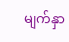မျက်နှာ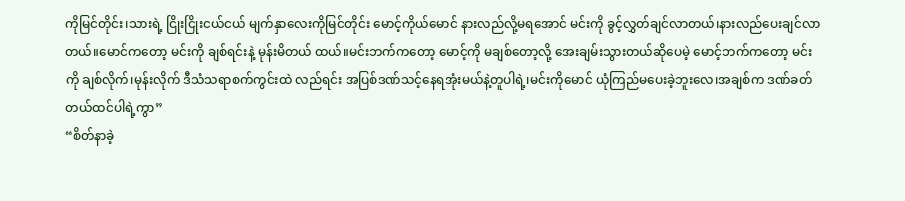ကိုမြင်တိုင်း၊သားရဲ့ ငြိုးငြိုးငယ်ငယ် မျက်နှာလေးကိုမြင်တိုင်း မောင့်ကိုယ်မောင် နားလည်လို့မရအောင် မင်းကို ခွင့်လွှတ်ချင်လာတယ်၊နားလည်ပေးချင်လာတယ်။မောင်ကတော့ မင်းကို ချစ်ရင်းနဲ့ မုန်းမိတယ် ထယ်။မင်းဘက်ကတော့ မောင့်ကို မချစ်တော့လို့ အေးချမ်းသွားတယ်ဆိုပေမဲ့ မောင့်ဘက်ကတော့ မင်းကို ချစ်လိုက်၊မုန်းလိုက် ဒီသံသရာစက်ကွင်းထဲ လည်ရင်း အပြစ်ဒဏ်သင့်နေရအုံးမယ်နဲ့တူပါရဲ့၊မင်းကိုမောင် ယုံကြည်မပေးခဲ့ဘူးလေ၊အချစ်က ဒဏ်ခတ်တယ်ထင်ပါရဲ့ကွာ”
“စိတ်နာခဲ့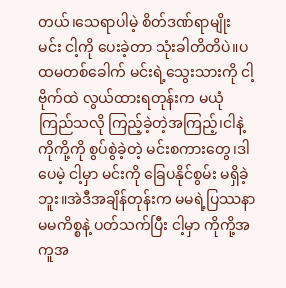တယ်၊သေရာပါမဲ့ စိတ်ဒဏ်ရာမျိုး မင်း ငါ့ကို ပေးခဲ့တာ သုံးခါတိတိပဲ။ပထမတစ်ခေါက် မင်းရဲ့သွေးသားကို ငါ့ဗိုက်ထဲ လွယ်ထားရတုန်းက မယုံကြည်သလို ကြည့်ခဲ့တဲ့အကြည့်၊ငါနဲ့ကိုကို့ကို စွပ်စွဲခဲ့တဲ့ မင်းစကားတွေ၊ဒါပေမဲ့ ငါ့မှာ မင်းကို ခြေပနိုင်စွမ်း မရှိခဲ့ဘူး။အဲဒီအချိန်တုန်းက မမရဲ့ပြဿနာ မမကိစ္စနဲ့ ပတ်သက်ပြီး ငါ့မှာ ကိုကို့အကူအ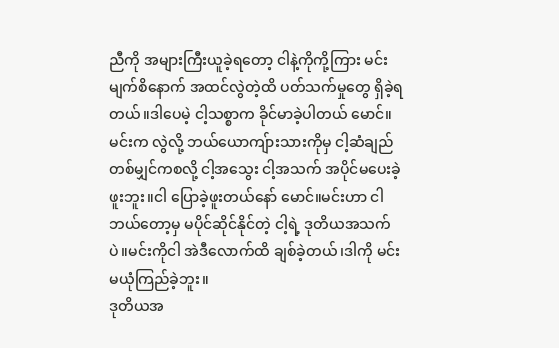ညီကို အများကြီးယူခဲ့ရတော့ ငါနဲ့ကိုကို့ကြား မင်းမျက်စိနောက် အထင်လွဲတဲ့ထိ ပတ်သက်မှုတွေ ရှိခဲ့ရတယ်။ဒါပေမဲ့ ငါ့သစ္စာက ခိုင်မာခဲ့ပါတယ် မောင်။မင်းက လွဲလို့ ဘယ်ယောကျ်ားသားကိုမှ ငါ့ဆံချည်တစ်မျှင်ကစလို့ ငါ့အသွေး ငါ့အသက် အပိုင်မပေးခဲ့ဖူးဘူး။ငါ ပြောခဲ့ဖူးတယ်နော် မောင်။မင်းဟာ ငါဘယ်တော့မှ မပိုင်ဆိုင်နိုင်တဲ့ ငါ့ရဲ့ ဒုတိယအသက်ပဲ။မင်းကိုငါ အဲဒီလောက်ထိ ချစ်ခဲ့တယ်၊ဒါကို မင်းမယုံကြည်ခဲ့ဘူး။
ဒုတိယအ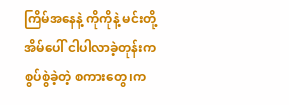ကြိမ်အနေနဲ့ ကိုကိုနဲ့ မင်းတို့အိမ်ပေါ် ငါပါလာခဲ့တုန်းက စွပ်စွဲခဲ့တဲ့ စကားတွေ၊က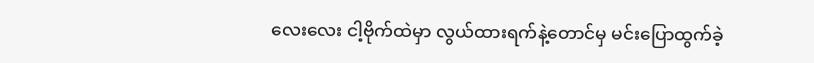လေးလေး ငါ့ဗိုက်ထဲမှာ လွယ်ထားရက်နဲ့တောင်မှ မင်းပြောထွက်ခဲ့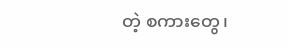တဲ့ စကားတွေ၊